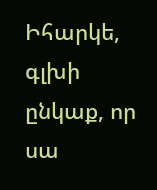Իհարկե, գլխի ընկաք, որ սա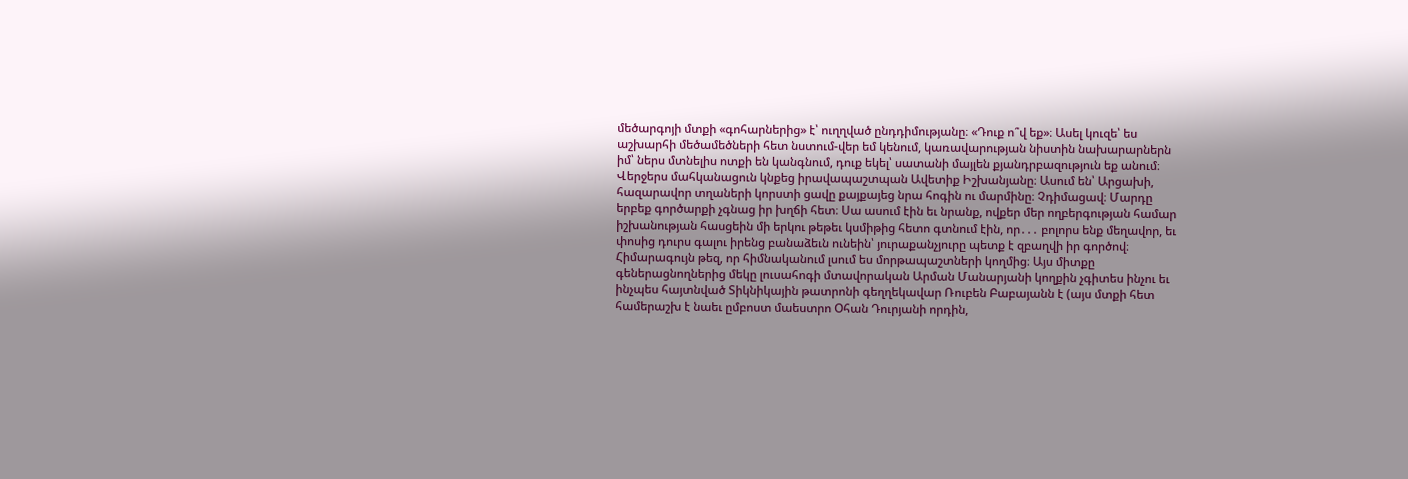մեծարգոյի մտքի «գոհարներից» է՝ ուղղված ընդդիմությանը։ «Դուք ո՞վ եք»։ Ասել կուզե՝ ես աշխարհի մեծամեծների հետ նստում-վեր եմ կենում, կառավարության նիստին նախարարներն իմ՝ ներս մտնելիս ոտքի են կանգնում, դուք եկել՝ սատանի մայլեն քյանդրբազություն եք անում։
Վերջերս մահկանացուն կնքեց իրավապաշտպան Ավետիք Իշխանյանը։ Ասում են՝ Արցախի, հազարավոր տղաների կորստի ցավը քայքայեց նրա հոգին ու մարմինը։ Չդիմացավ։ Մարդը երբեք գործարքի չգնաց իր խղճի հետ։ Սա ասում էին եւ նրանք, ովքեր մեր ողբերգության համար իշխանության հասցեին մի երկու թեթեւ կսմիթից հետո գտնում էին, որ․․․ բոլորս ենք մեղավոր, եւ փոսից դուրս գալու իրենց բանաձեւն ունեին՝ յուրաքանչյուրը պետք է զբաղվի իր գործով։ Հիմարագույն թեզ, որ հիմնականում լսում ես մորթապաշտների կողմից։ Այս միտքը գեներացնողներից մեկը լուսահոգի մտավորական Արման Մանարյանի կողքին չգիտես ինչու եւ ինչպես հայտնված Տիկնիկային թատրոնի գեղղեկավար Ռուբեն Բաբայանն է (այս մտքի հետ համերաշխ է նաեւ ըմբոստ մաեստրո Օհան Դուրյանի որդին,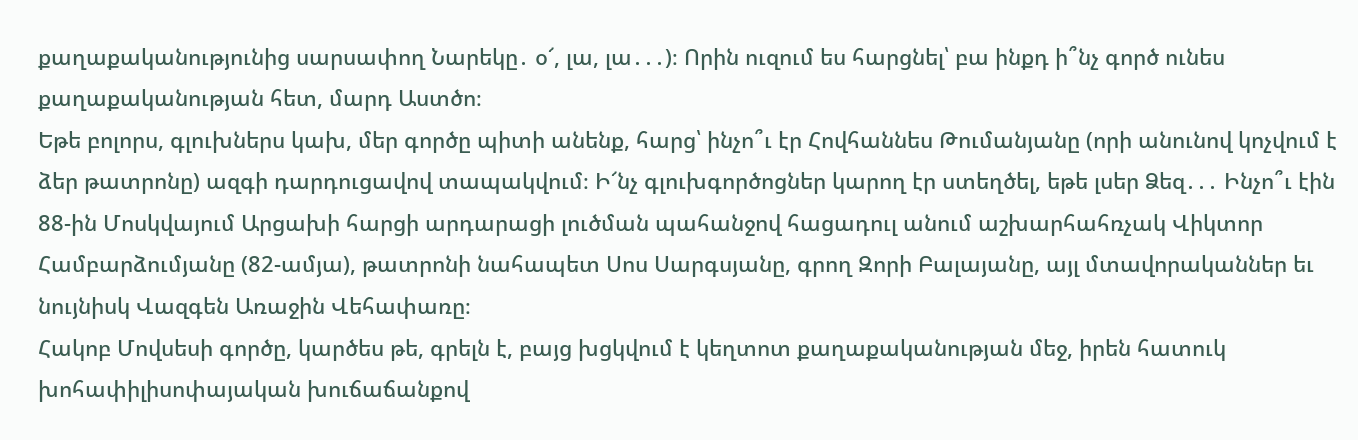քաղաքականությունից սարսափող Նարեկը․ օ՜, լա, լա․․․)։ Որին ուզում ես հարցնել՝ բա ինքդ ի՞նչ գործ ունես քաղաքականության հետ, մարդ Աստծո։
Եթե բոլորս, գլուխներս կախ, մեր գործը պիտի անենք, հարց՝ ինչո՞ւ էր Հովհաննես Թումանյանը (որի անունով կոչվում է ձեր թատրոնը) ազգի դարդուցավով տապակվում։ Ի՜նչ գլուխգործոցներ կարող էր ստեղծել, եթե լսեր Ձեզ․․․ Ինչո՞ւ էին 88-ին Մոսկվայում Արցախի հարցի արդարացի լուծման պահանջով հացադուլ անում աշխարհահռչակ Վիկտոր Համբարձումյանը (82-ամյա), թատրոնի նահապետ Սոս Սարգսյանը, գրող Զորի Բալայանը, այլ մտավորականներ եւ նույնիսկ Վազգեն Առաջին Վեհափառը։
Հակոբ Մովսեսի գործը, կարծես թե, գրելն է, բայց խցկվում է կեղտոտ քաղաքականության մեջ, իրեն հատուկ խոհափիլիսոփայական խուճաճանքով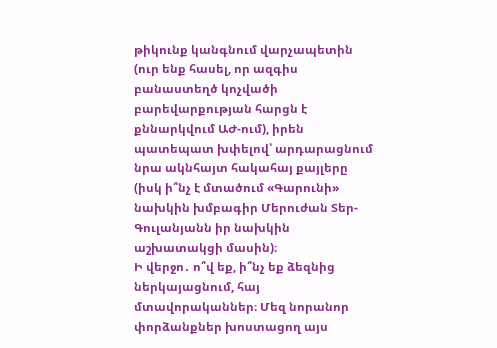թիկունք կանգնում վարչապետին (ուր ենք հասել, որ ազգիս բանաստեղծ կոչվածի բարեվարքության հարցն է քննարկվում ԱԺ-ում), իրեն պատեպատ խփելով՝ արդարացնում նրա ակնհայտ հակահայ քայլերը (իսկ ի՞նչ է մտածում «Գարունի» նախկին խմբագիր Մերուժան Տեր-Գուլանյանն իր նախկին աշխատակցի մասին)։
Ի վերջո․ ո՞վ եք, ի՞նչ եք ձեզնից ներկայացնում, հայ մտավորականներ։ Մեզ նորանոր փորձանքներ խոստացող այս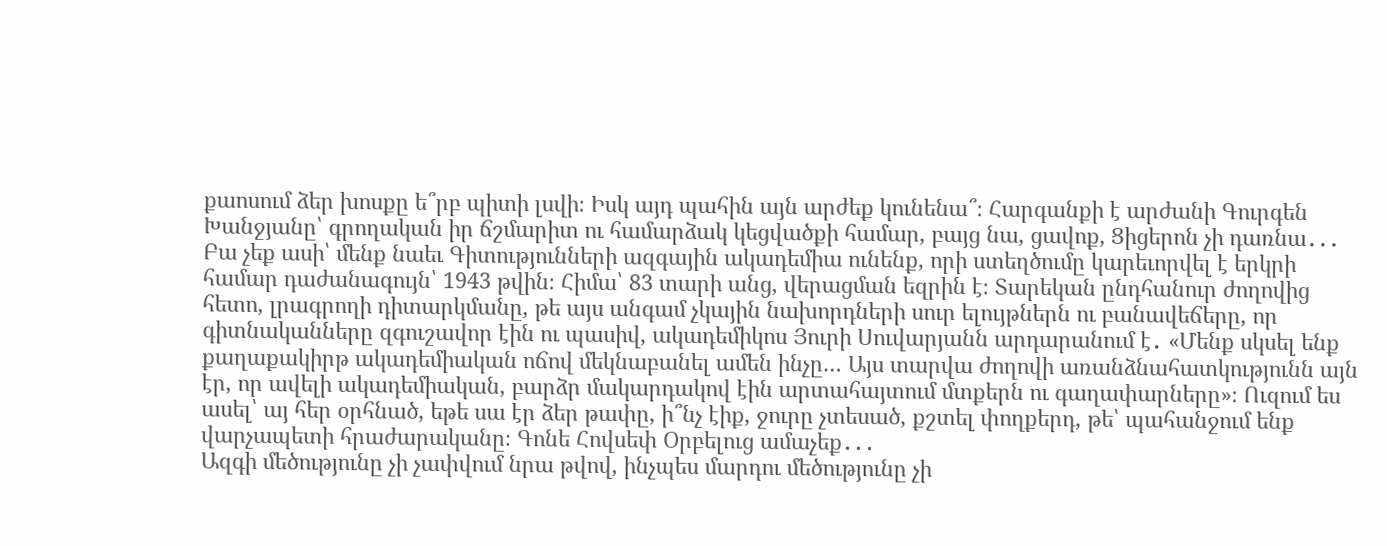քաոսում ձեր խոսքը ե՞րբ պիտի լսվի։ Իսկ այդ պահին այն արժեք կունենա՞։ Հարգանքի է արժանի Գուրգեն Խանջյանը՝ գրողական իր ճշմարիտ ու համարձակ կեցվածքի համար, բայց նա, ցավոք, Ցիցերոն չի դառնա․․․ Բա չեք ասի՝ մենք նաեւ Գիտությունների ազգային ակադեմիա ունենք, որի ստեղծումը կարեւորվել է երկրի համար դաժանագույն՝ 1943 թվին։ Հիմա՝ 83 տարի անց, վերացման եզրին է։ Տարեկան ընդհանուր ժողովից հետո, լրագրողի դիտարկմանը, թե այս անգամ չկային նախորդների սուր ելույթներն ու բանավեճերը, որ գիտնականները զգուշավոր էին ու պասիվ, ակադեմիկոս Յուրի Սուվարյանն արդարանում է․ «Մենք սկսել ենք քաղաքակիրթ ակադեմիական ոճով մեկնաբանել ամեն ինչը… Այս տարվա ժողովի առանձնահատկությունն այն էր, որ ավելի ակադեմիական, բարձր մակարդակով էին արտահայտում մտքերն ու գաղափարները»։ Ուզում ես ասել՝ այ հեր օրհնած, եթե սա էր ձեր թափը, ի՞նչ էիք, ջուրը չտեսած, քշտել փողքերդ, թե՝ պահանջում ենք վարչապետի հրաժարականը։ Գոնե Հովսեփ Օրբելուց ամաչեք․․․
Ազգի մեծությունը չի չափվում նրա թվով, ինչպես մարդու մեծությունը չի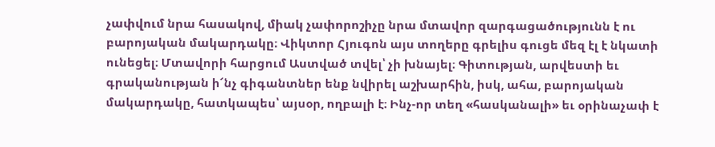չափվում նրա հասակով, միակ չափորոշիչը նրա մտավոր զարգացածությունն է ու բարոյական մակարդակը։ Վիկտոր Հյուգոն այս տողերը գրելիս գուցե մեզ էլ է նկատի ունեցել։ Մտավորի հարցում Աստված տվել՝ չի խնայել։ Գիտության, արվեստի եւ գրականության ի՜նչ գիգանտներ ենք նվիրել աշխարհին, իսկ, ահա, բարոյական մակարդակը, հատկապես՝ այսօր, ողբալի է։ Ինչ-որ տեղ «հասկանալի» եւ օրինաչափ է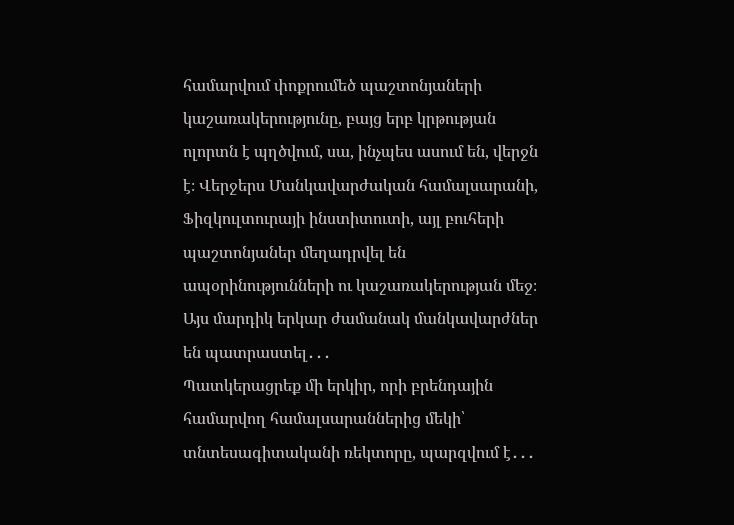համարվում փոքրումեծ պաշտոնյաների կաշառակերությունը, բայց երբ կրթության ոլորտն է պղծվում, սա, ինչպես ասում են, վերջն է։ Վերջերս Մանկավարժական համալսարանի, Ֆիզկուլտուրայի ինստիտուտի, այլ բուհերի պաշտոնյաներ մեղադրվել են ապօրինությունների ու կաշառակերության մեջ։ Այս մարդիկ երկար ժամանակ մանկավարժներ են պատրաստել․․․
Պատկերացրեք մի երկիր, որի բրենդային համարվող համալսարաններից մեկի՝ տնտեսագիտականի ռեկտորը, պարզվում է․․․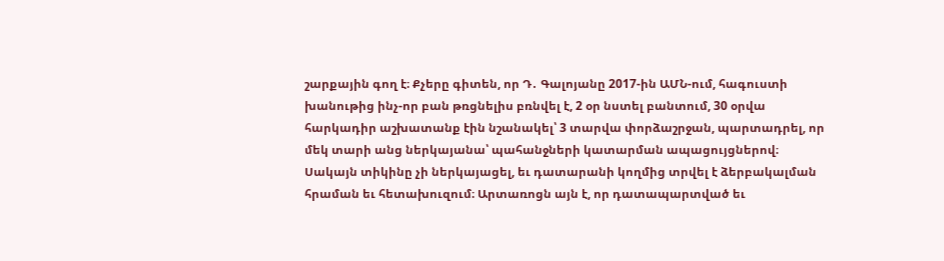շարքային գող է։ Քչերը գիտեն, որ Դ․ Գալոյանը 2017-ին ԱՄՆ-ում, հագուստի խանութից ինչ-որ բան թռցնելիս բռնվել է, 2 օր նստել բանտում, 30 օրվա հարկադիր աշխատանք էին նշանակել՝ 3 տարվա փորձաշրջան, պարտադրել, որ մեկ տարի անց ներկայանա՝ պահանջների կատարման ապացույցներով։ Սակայն տիկինը չի ներկայացել, եւ դատարանի կողմից տրվել է ձերբակալման հրաման եւ հետախուզում։ Արտառոցն այն է, որ դատապարտված եւ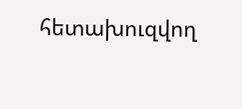հետախուզվող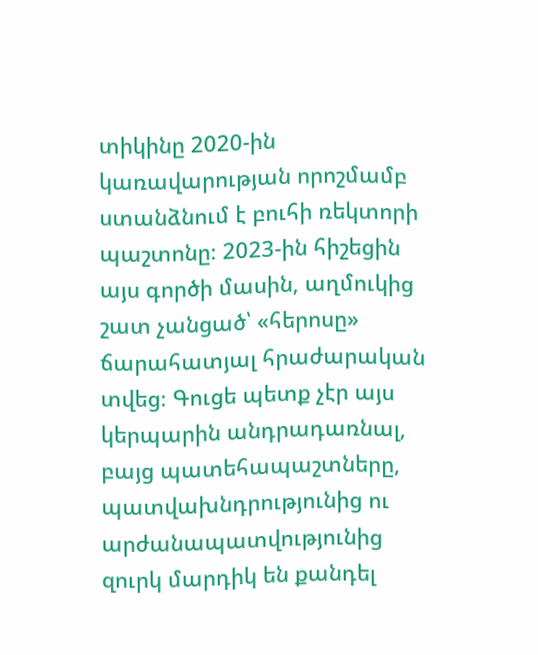տիկինը 2020-ին կառավարության որոշմամբ ստանձնում է բուհի ռեկտորի պաշտոնը։ 2023-ին հիշեցին այս գործի մասին, աղմուկից շատ չանցած՝ «հերոսը» ճարահատյալ հրաժարական տվեց։ Գուցե պետք չէր այս կերպարին անդրադառնալ, բայց պատեհապաշտները, պատվախնդրությունից ու արժանապատվությունից զուրկ մարդիկ են քանդել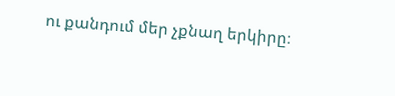ու քանդում մեր չքնաղ երկիրը։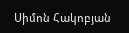Սիմոն Հակոբյան